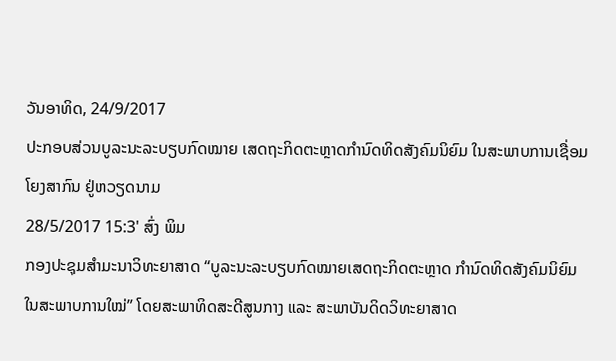ວັນອາທິດ, 24/9/2017
ປະກອບສ່ວນບູລະນະລະບຽບກົດໝາຍ ເສດຖະກິດຕະຫຼາດກຳນົດທິດສັງຄົມນິຍົມ ໃນສະພາບການເຊື່ອມໂຍງສາກົນ ຢູ່ຫວຽດນາມ
28/5/2017 15:3' ສົ່ງ ພິມ
ກອງປະຊຸມສຳມະນາວິທະຍາສາດ “ບູລະນະລະບຽບກົດໝາຍເສດຖະກິດຕະຫຼາດ ກຳນົດທິດສັງຄົມນິຍົມ ໃນສະພາບການໃໝ່” ໂດຍສະພາທິດສະດີສູນກາງ ແລະ ສະພາບັນດິດວິທະຍາສາດ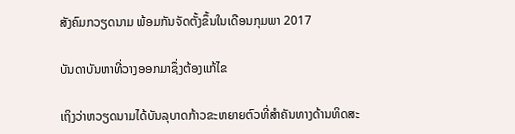ສັງຄົມກວຽດນາມ ພ້ອມກັນຈັດຕັ້ງຂຶ້ນໃນເດືອນກຸມພາ 2017

ບັນດາບັນຫາທີ່ວາງອອກມາຊຶ່ງຕ້ອງແກ້ໄຂ

ເຖິງວ່າຫວຽດນາມໄດ້ບັນລຸບາດກ້າວຂະຫຍາຍຕົວທີ່ສຳຄັນທາງດ້ານທິດສະ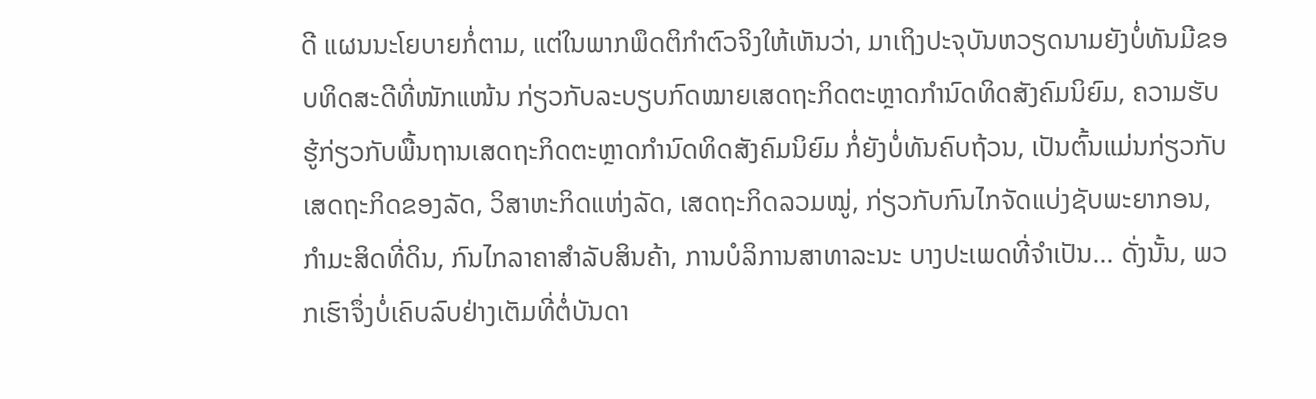ດີ ແຜນນະໂຍບາຍກໍ່ຕາມ, ແຕ່ໃນພາກພຶດຕິກຳຕົວຈິງໃຫ້ເຫັນວ່າ, ມາເຖິງປະຈຸບັນຫວຽດນາມຍັງບໍ່ທັນມີຂອບທິດສະດີທີ່ໜັກແໜ້ນ ກ່ຽວກັບລະບຽບກົດໝາຍເສດຖະກິດຕະຫຼາດກຳນົດທິດສັງຄົມນິຍົມ, ຄວາມຮັບຮູ້ກ່ຽວກັບພື້ນຖານເສດຖະກິດຕະຫຼາດກຳນົດທິດສັງຄົມນິຍົມ ກໍ່ຍັງບໍ່ທັນຄົບຖ້ວນ, ເປັນຕົ້ນແມ່ນກ່ຽວກັບເສດຖະກິດຂອງລັດ, ວິສາຫະກິດແຫ່ງລັດ, ເສດຖະກິດລວມໝູ່, ກ່ຽວກັບກົນໄກຈັດແບ່ງຊັບພະຍາກອນ, ກຳມະສິດທີ່ດິນ, ກົນໄກລາຄາສຳລັບສິນຄ້າ, ການບໍລິການສາທາລະນະ ບາງປະເພດທີ່ຈຳເປັນ... ດັ່ງນັ້ນ, ພວກເຮົາຈຶ່ງບໍ່ເຄົບລົບຢ່າງເຕັມທີ່ຕໍ່ບັນດາ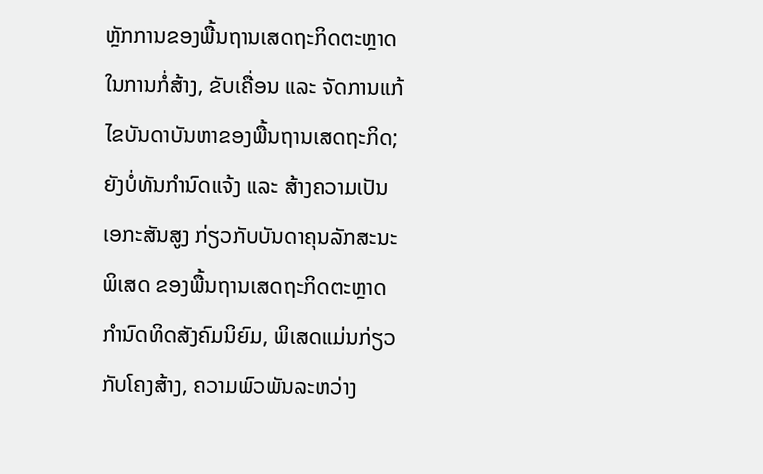ຫຼັກການຂອງພື້ນຖານເສດຖະກິດຕະຫຼາດ ໃນການກໍ່ສ້າງ, ຂັບເຄື່ອນ ແລະ ຈັດການແກ້ໄຂບັນດາບັນຫາຂອງພື້ນຖານເສດຖະກິດ; ຍັງບໍ່ທັນກຳນົດແຈ້ງ ແລະ ສ້າງຄວາມເປັນເອກະສັນສູງ ກ່ຽວກັບບັນດາຄຸນລັກສະນະພິເສດ ຂອງພື້ນຖານເສດຖະກິດຕະຫຼາດກຳນົດທິດສັງຄົມນິຍົມ, ພິເສດແມ່ນກ່ຽວກັບໂຄງສ້າງ, ຄວາມພົວພັນລະຫວ່າງ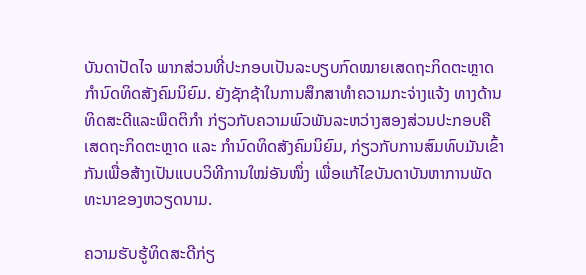ບັນດາປັດໄຈ ພາກສ່ວນທີ່ປະກອບເປັນລະບຽບກົດໝາຍເສດຖະກິດຕະຫຼາດກຳນົດທິດສັງຄົມນິຍົມ. ຍັງຊັກຊ້າໃນການສຶກສາທຳຄວາມກະຈ່າງແຈ້ງ ທາງດ້ານທິດສະດີແລະພຶດຕິກຳ ກ່ຽວກັບຄວາມພົວພັນລະຫວ່າງສອງສ່ວນປະກອບຄື ເສດຖະກິດຕະຫຼາດ ແລະ ກຳນົດທິດສັງຄົມນິຍົມ, ກ່ຽວກັບການສົມທົບມັນເຂົ້າກັນເພື່ອສ້າງເປັນແບບວິທີການໃໝ່ອັນໜຶ່ງ ເພື່ອແກ້ໄຂບັນດາບັນຫາການພັດທະນາຂອງຫວຽດນາມ.

ຄວາມຮັບຮູ້ທິດສະດີກ່ຽ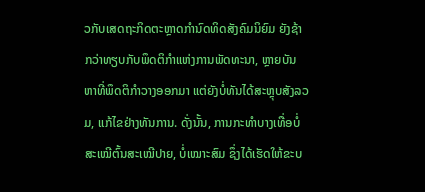ວກັບເສດຖະກິດຕະຫຼາດກຳນົດທິດສັງຄົມນິຍົມ ຍັງຊ້າກວ່າທຽບກັບພຶດຕິກຳແຫ່ງການພັດທະນາ, ຫຼາຍບັນຫາທີ່ພຶດຕິກຳວາງອອກມາ ແຕ່ຍັງບໍ່ທັນໄດ້ສະຫຼຸບສັງລວມ, ແກ້ໄຂຢ່າງທັນການ. ດັ່ງນັ້ນ, ການກະທຳບາງເທື່ອບໍ່ສະເໝີຕົ້ນສະເໝີປາຍ, ບໍ່ເໝາະສົມ ຊຶ່ງໄດ້ເຮັດໃຫ້ຂະບ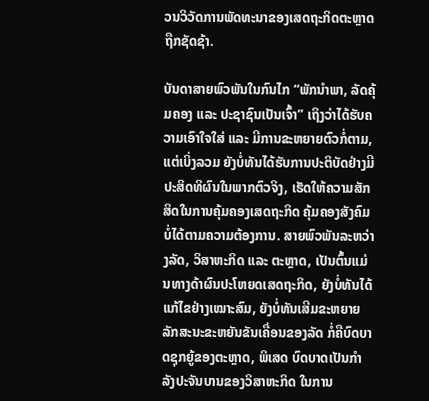ວນວິວັດການພັດທະນາຂອງເສດຖະກິດຕະຫຼາດຖືກຊັດຊ້າ.

ບັນດາສາຍພົວພັນໃນກົນໄກ “ພັກນຳພາ, ລັດຄຸ້ມຄອງ ແລະ ປະຊາຊົນເປັນເຈົ້າ” ເຖິງວ່າໄດ້ຮັບຄວາມເອົາໃຈໃສ່ ແລະ ມີການຂະຫຍາຍຕົວກໍ່ຕາມ, ແຕ່ເບິ່ງລວມ ຍັງບໍ່ທັນໄດ້ຮັບການປະຕິບັດຢ່າງມີປະສິດທິຜົນໃນພາກຕົວຈິງ, ເຮັດໃຫ້ຄວາມສັກສິດໃນການຄຸ້ມຄອງເສດຖະກິດ ຄຸ້ມຄອງສັງຄົມ ບໍ່ໄດ້ຕາມຄວາມຕ້ອງການ. ສາຍພົວພັນລະຫວ່າງລັດ, ວິສາຫະກິດ ແລະ ຕະຫຼາດ, ເປັນຕົ້ນແມ່ນທາງດ້າຜົນປະໂຫຍດເສດຖະກິດ, ຍັງບໍ່ທັນໄດ້ແກ້ໄຂຢ່າງເໝາະສົມ, ຍັງບໍ່ທັນເສີມຂະຫຍາຍລັກສະນະຂະຫຍັນຂັນເຄື່ອນຂອງລັດ ກໍ່ຄືບົດບາດຊຸກຍູ້ຂອງຕະຫຼາດ, ພິເສດ ບົດບາດເປັນກຳລັງປະຈັນບານຂອງວິສາຫະກິດ ໃນການ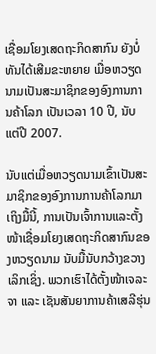ເຊື່ອມໂຍງເສດຖະກິດສາກົນ ຍັງບໍ່ທັນໄດ້ເສີມຂະຫຍາຍ ເມື່ອຫວຽດນາມເປັນສະມາຊິກຂອງອົງການການຄ້າໂລກ ເປັນເວລາ 10 ປີ, ນັບແຕ່ປີ 2007.

ນັບແຕ່ເມື່ອຫວຽດນາມເຂົ້າເປັນສະມາຊິກຂອງອົງການການຄ້າໂລກມາເຖິງມື້ນີ້, ການເປັນເຈົ້າການແລະຕັ້ງໜ້າເຊື່ອມໂຍງເສດຖະກິດສາກົນຂອງຫວຽດນາມ ນັບມື້ນັບກວ້າງຂວາງເລິກເຊິ່ງ. ພວກເຮົາໄດ້ຕັ້ງໜ້າເຈລະຈາ ແລະ ເຊັນສັນຍາການຄ້າເສລີຮຸ່ນ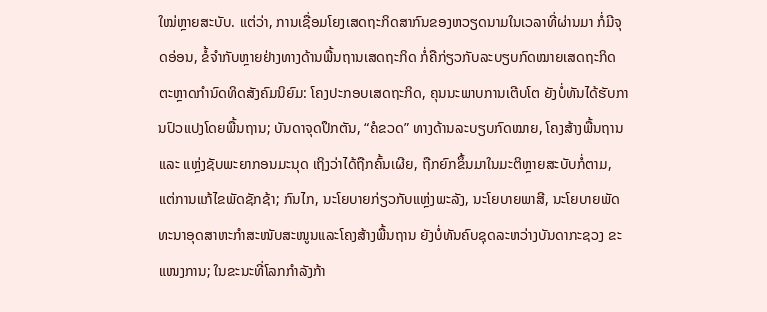ໃໝ່ຫຼາຍສະບັບ. ແຕ່ວ່າ, ການເຊື່ອມໂຍງເສດຖະກິດສາກົນຂອງຫວຽດນາມໃນເວລາທີ່ຜ່ານມາ ກໍ່ມີຈຸດອ່ອນ, ຂໍ້ຈຳກັບຫຼາຍຢ່າງທາງດ້ານພື້ນຖານເສດຖະກິດ ກໍ່ຄືກ່ຽວກັບລະບຽບກົດໝາຍເສດຖະກິດຕະຫຼາດກຳນົດທິດສັງຄົມນິຍົມ: ໂຄງປະກອບເສດຖະກິດ, ຄຸນນະພາບການເຕີບໂຕ ຍັງບໍ່ທັນໄດ້ຮັບການປົວແປງໂດຍພື້ນຖານ; ບັນດາຈຸດປຶກຕັນ, “ຄໍຂວດ” ທາງດ້ານລະບຽບກົດໝາຍ, ໂຄງສ້າງພື້ນຖານ ແລະ ແຫຼ່ງຊັບພະຍາກອນມະນຸດ ເຖິງວ່າໄດ້ຖືກຄົ້ນເຜີຍ, ຖືກຍົກຂຶ້ນມາໃນມະຕິຫຼາຍສະບັບກໍ່ຕາມ, ແຕ່ການແກ້ໄຂພັດຊັກຊ້າ; ກົນໄກ, ນະໂຍບາຍກ່ຽວກັບແຫຼ່ງພະລັງ, ນະໂຍບາຍພາສີ, ນະໂຍບາຍພັດທະນາອຸດສາຫະກຳສະໜັບສະໜູນແລະໂຄງສ້າງພື້ນຖານ ຍັງບໍ່ທັນຄົບຊຸດລະຫວ່າງບັນດາກະຊວງ ຂະແໜງການ; ໃນຂະນະທີ່ໂລກກຳລັງກ້າ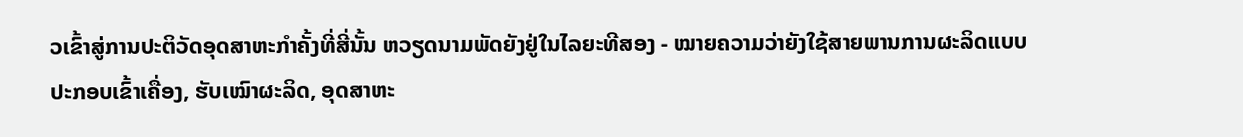ວເຂົ້າສູ່ການປະຕິວັດອຸດສາຫະກຳຄັ້ງທີ່ສີ່ນັ້ນ ຫວຽດນາມພັດຍັງຢູ່ໃນໄລຍະທີສອງ - ໝາຍຄວາມວ່າຍັງໃຊ້ສາຍພານການຜະລິດແບບປະກອບເຂົ້າເຄື່ອງ, ຮັບເໝົາຜະລິດ, ອຸດສາຫະ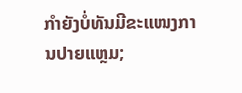ກຳຍັງບໍ່ທັນມີຂະແໜງການປາຍແຫຼມ;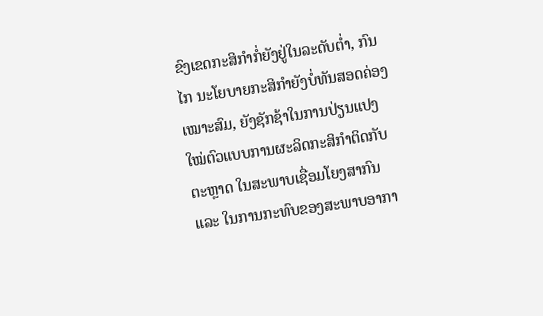ຂົງເຂດກະສິກຳກໍ່ຍັງຢູ່ໃນລະດັບຕ່ຳ, ກົນໄກ ນະໂຍບາຍກະສິກຳຍັງບໍ່ທັນສອດຄ່ອງເໝາະສົມ, ຍັງຊັກຊ້າໃນການປ່ຽນແປງໃໝ່ຕົວແບບການຜະລິດກະສິກຳຕິດກັບຕະຫຼາດ ໃນສະພາບເຊື່ອມໂຍງສາກົນ ແລະ ໃນການກະທົບຂອງສະພາບອາກາ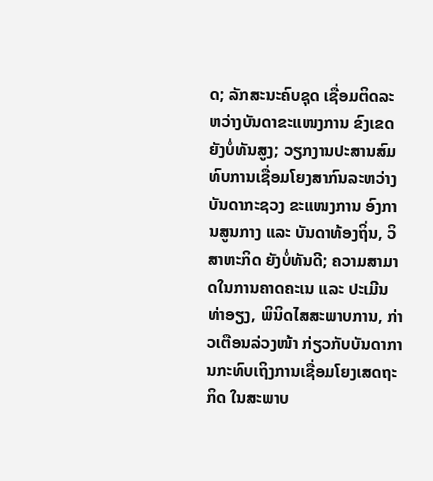ດ; ລັກສະນະຄົບຊຸດ ເຊື່ອມຕິດລະຫວ່າງບັນດາຂະແໜງການ ຂົງເຂດ ຍັງບໍ່ທັນສູງ; ວຽກງານປະສານສົມທົບການເຊື່ອມໂຍງສາກົນລະຫວ່າງບັນດາກະຊວງ ຂະແໜງການ ອົງການສູນກາງ ແລະ ບັນດາທ້ອງຖິ່ນ, ວິສາຫະກິດ ຍັງບໍ່ທັນດີ; ຄວາມສາມາດໃນການຄາດຄະເນ ແລະ ປະເມີນທ່າອຽງ, ພິນິດໄສສະພາບການ, ກ່າວເຕືອນລ່ວງໜ້າ ກ່ຽວກັບບັນດາການກະທົບເຖິງການເຊື່ອມໂຍງເສດຖະກິດ ໃນສະພາບ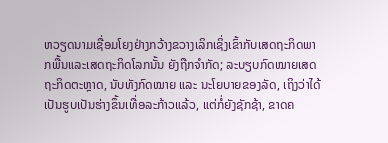ຫວຽດນາມເຊື່ອມໂຍງຢ່າງກວ້າງຂວາງເລິກເຊິ່ງເຂົ້າກັບເສດຖະກິດພາກພື້ນແລະເສດຖະກິດໂລກນັ້ນ ຍັງຖືກຈຳກັດ; ລະບຽບກົດໝາຍເສດຖະກິດຕະຫຼາດ, ນັບທັງກົດໝາຍ ແລະ ນະໂຍບາຍຂອງລັດ, ເຖິງວ່າໄດ້ເປັນຮູບເປັນຮ່າງຂຶ້ນເທື່ອລະກ້າວແລ້ວ, ແຕ່ກໍ່ຍັງຊັກຊ້າ, ຂາດຄ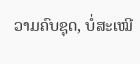ວາມຄົບຊຸດ, ບໍ່ສະເໝີ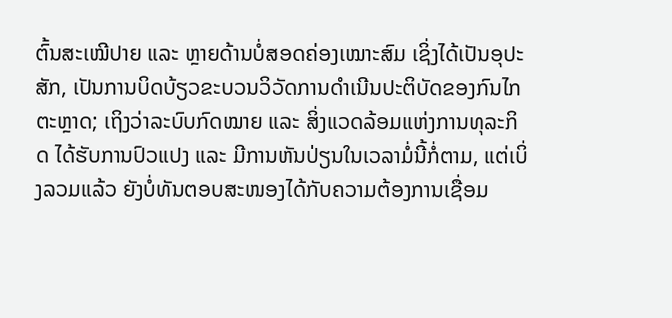ຕົ້ນສະເໝີປາຍ ແລະ ຫຼາຍດ້ານບໍ່ສອດຄ່ອງເໝາະສົມ ເຊິ່ງໄດ້ເປັນອຸປະສັກ, ເປັນການບິດບ້ຽວຂະບວນວິວັດການດຳເນີນປະຕິບັດຂອງກົນໄກຕະຫຼາດ; ເຖິງວ່າລະບົບກົດໝາຍ ແລະ ສິ່ງແວດລ້ອມແຫ່ງການທຸລະກິດ ໄດ້ຮັບການປົວແປງ ແລະ ມີການຫັນປ່ຽນໃນເວລາມໍ່ນີ້ກໍ່ຕາມ, ແຕ່ເບິ່ງລວມແລ້ວ ຍັງບໍ່ທັນຕອບສະໜອງໄດ້ກັບຄວາມຕ້ອງການເຊື່ອມ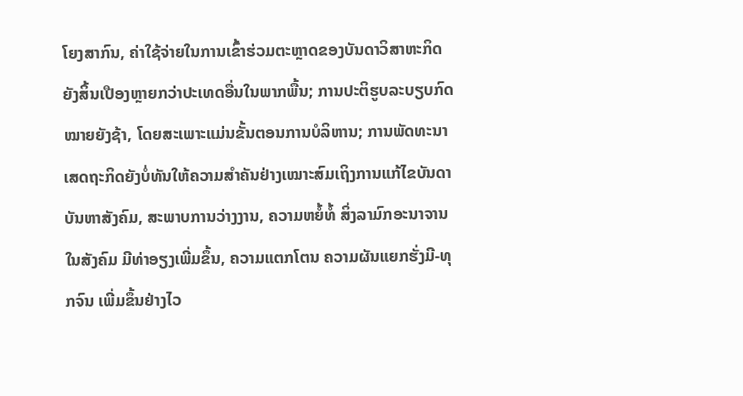ໂຍງສາກົນ, ຄ່າໃຊ້ຈ່າຍໃນການເຂົ້າຮ່ວມຕະຫຼາດຂອງບັນດາວິສາຫະກິດ ຍັງສິ້ນເປືອງຫຼາຍກວ່າປະເທດອື່ນໃນພາກພື້ນ; ການປະຕິຮູບລະບຽບກົດໝາຍຍັງຊ້າ, ໂດຍສະເພາະແມ່ນຂັ້ນຕອນການບໍລິຫານ; ການພັດທະນາເສດຖະກິດຍັງບໍ່ທັນໃຫ້ຄວາມສຳຄັນຢ່າງເໝາະສົມເຖິງການແກ້ໄຂບັນດາບັນຫາສັງຄົມ, ສະພາບການວ່າງງານ, ຄວາມຫຍໍ້ທໍ້ ສິ່ງລາມົກອະນາຈານໃນສັງຄົມ ມີທ່າອຽງເພີ່ມຂຶ້ນ, ຄວາມແຕກໂຕນ ຄວາມຜັນແຍກຮັ່ງມີ-ທຸກຈົນ ເພີ່ມຂຶ້ນຢ່າງໄວ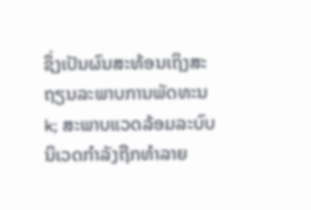ຊຶ່ງເປັນຜົນສະທ້ອນເຖິງສະຖຽນລະພາບການພັດທະນk; ສະພາບແວດລ້ອມລະບົບນິເວດກຳລັງຖືກທຳລາຍ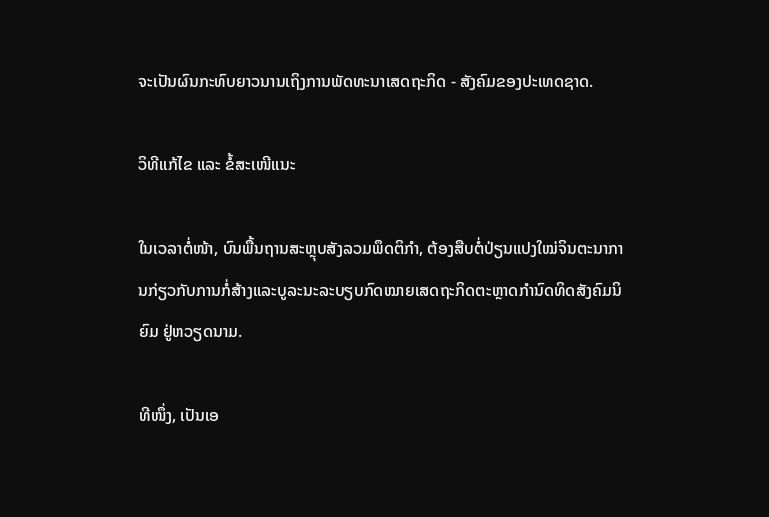ຈະເປັນຜົນກະທົບຍາວນານເຖິງການພັດທະນາເສດຖະກິດ - ສັງຄົມຂອງປະເທດຊາດ.

ວິທີແກ້ໄຂ ແລະ ຂໍ້ສະເໜີແນະ

ໃນເວລາຕໍ່ໜ້າ, ບົນພື້ນຖານສະຫຼຸບສັງລວມພຶດຕິກຳ, ຕ້ອງສືບຕໍ່ປ່ຽນແປງໃໝ່ຈິນຕະນາການກ່ຽວກັບການກໍ່ສ້າງແລະບູລະນະລະບຽບກົດໝາຍເສດຖະກິດຕະຫຼາດກຳນົດທິດສັງຄົມນິຍົມ ຢູ່ຫວຽດນາມ.

ທີໜຶ່ງ, ເປັນເອ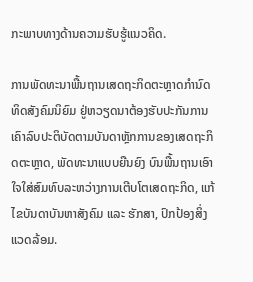ກະພາບທາງດ້ານຄວາມຮັບຮູ້ແນວຄິດ.

ການພັດທະນາພື້ນຖານເສດຖະກິດຕະຫຼາດກຳນົດທິດສັງຄົມນິຍົມ ຢູ່ຫວຽດນາຕ້ອງຮັບປະກັນການເຄົາລົບປະຕິບັດຕາມບັນດາຫຼັກການຂອງເສດຖະກິດຕະຫຼາດ, ພັດທະນາແບບຍືນຍົງ ບົນພື້ນຖານເອົາໃຈໃສ່ສົມທົບລະຫວ່າງການເຕີບໂຕເສດຖະກິດ, ແກ້ໄຂບັນດາບັນຫາສັງຄົມ ແລະ ຮັກສາ, ປົກປ້ອງສິ່ງແວດລ້ອມ.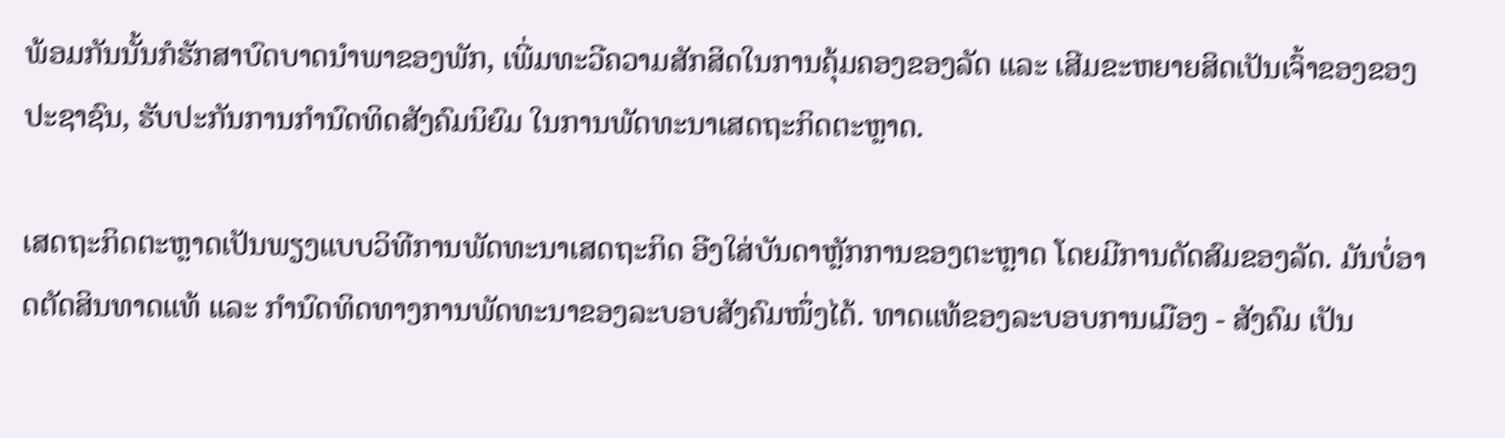ພ້ອມກັນນັ້ນກໍຮັກສາບົດບາດນຳພາຂອງພັກ, ເພີ່ມທະວີຄວາມສັກສິດໃນການຄຸ້ມຄອງຂອງລັດ ແລະ ເສີມຂະຫຍາຍສິດເປັນເຈົ້າຂອງຂອງປະຊາຊົນ, ຮັບປະກັນການກຳນົດທິດສັງຄົມນິຍົມ ໃນການພັດທະນາເສດຖະກິດຕະຫຼາດ.

ເສດຖະກິດຕະຫຼາດເປັນພຽງແບບວິທີການພັດທະນາເສດຖະກິດ ອີງໃສ່ບັນດາຫຼັກການຂອງຕະຫຼາດ ໂດຍມີການດັດສົມຂອງລັດ. ມັນບໍ່ອາດຕັດສິນທາດແທ້ ແລະ ກຳນົດທິດທາງການພັດທະນາຂອງລະບອບສັງຄົມໜຶ່ງໄດ້. ທາດແທ້ຂອງລະບອບການເມືອງ - ສັງຄົມ ເປັນ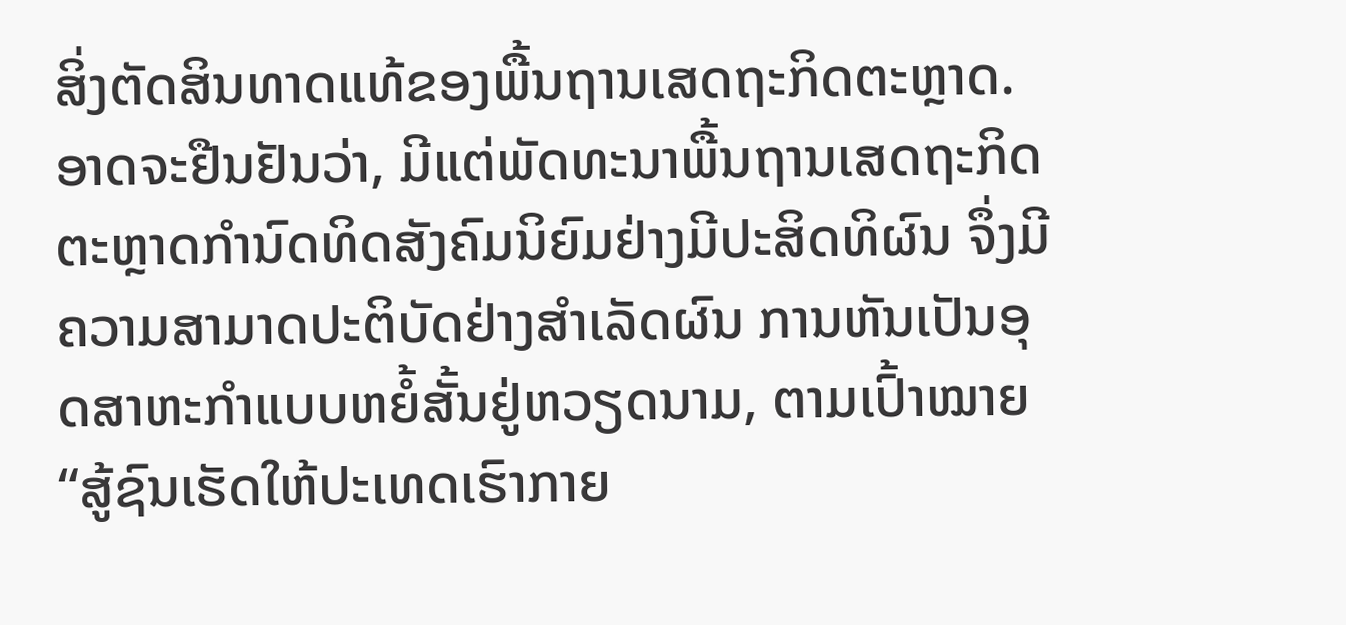ສິ່ງຕັດສິນທາດແທ້ຂອງພື້ນຖານເສດຖະກິດຕະຫຼາດ. ອາດຈະຢືນຢັນວ່າ, ມີແຕ່ພັດທະນາພື້ນຖານເສດຖະກິດຕະຫຼາດກຳນົດທິດສັງຄົມນິຍົມຢ່າງມີປະສິດທິຜົນ ຈຶ່ງມີຄວາມສາມາດປະຕິບັດຢ່າງສຳເລັດຜົນ ການຫັນເປັນອຸດສາຫະກຳແບບຫຍໍ້ສັ້ນຢູ່ຫວຽດນາມ, ຕາມເປົ້າໝາຍ “ສູ້ຊົນເຮັດໃຫ້ປະເທດເຮົາກາຍ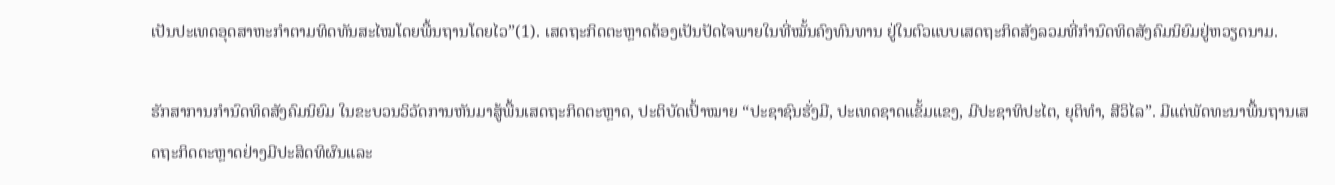ເປັນປະເທດອຸດສາຫະກຳຕາມທິດທັນສະໄໝໂດຍພື້ນຖານໂດຍໄວ”(1). ເສດຖະກິດຕະຫຼາດຕ້ອງເປັນປັດໄຈພາຍໃນທີ່ໝັ້ນຄົງທົນທານ ຢູ່ໃນຕົວແບບເສດຖະກິດສັງລວມທີ່ກຳນົດທິດສັງຄົມນິຍົມຢູ່ຫວຽດນາມ.

ຮັກສາການກຳນົດທິດສັງຄົມນິຍົມ ໃນຂະບວນວິວັດການຫັນມາສູ້ພື້ນເສດຖະກິດຕະຫຼາດ, ປະຕິບັດເປົ້າໝາຍ “ປະຊາຊົນຮັ່ງມີ, ປະເທດຊາດແຂັ້ມແຂງ, ມີປະຊາທິປະໄຕ, ຍຸຕິທຳ, ສີວິໄລ”. ມີແຕ່ພັດທະນາພື້ນຖານເສດຖະກິດຕະຫຼາດຢ່າງມີປະສິດທິຜົນແລະ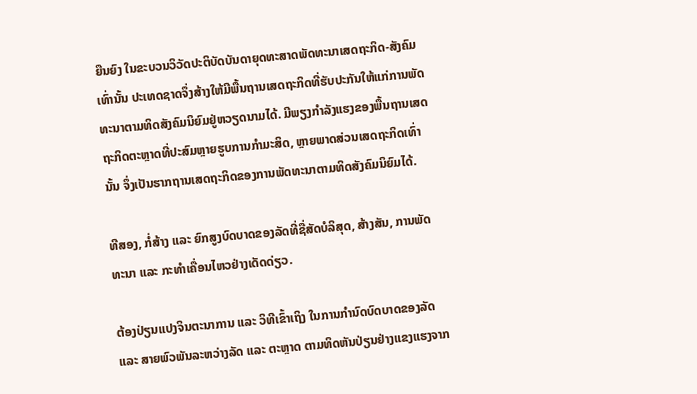ຍືນຍົງ ໃນຂະບວນວິວັດປະຕິບັດບັນດາຍຸດທະສາດພັດທະນາເສດຖະກິດ-ສັງຄົມເທົ່ານັ້ນ ປະເທດຊາດຈຶ່ງສ້າງໃຫ້ມີພື້ນຖານເສດຖະກິດທີ່ຮັບປະກັນໃຫ້ແກ່ການພັດທະນາຕາມທິດສັງຄົມນິຍົມຢູ່ຫວຽດນາມໄດ້. ມີພຽງກຳລັງແຮງຂອງພື້ນຖານເສດຖະກິດຕະຫຼາດທີ່ປະສົມຫຼາຍຮູບການກຳມະສິດ, ຫຼາຍພາດສ່ວນເສດຖະກິດເທົ່ານັ້ນ ຈຶ່ງເປັນຮາກຖານເສດຖະກິດຂອງການພັດທະນາຕາມທິດສັງຄົມນິຍົມໄດ້.

ທີສອງ, ກໍ່ສ້າງ ແລະ ຍົກສູງບົດບາດຂອງລັດທີ່ຊື່ສັດບໍລິສຸດ, ສ້າງສັນ, ການພັດທະນາ ແລະ ກະທຳເຄື່ອນໄຫວຢ່າງເດັດດ່ຽວ.

ຕ້ອງປ່ຽນແປງຈິນຕະນາການ ແລະ ວິທີເຂົ້າເຖິງ ໃນການກຳນົດບົດບາດຂອງລັດ ແລະ ສາຍພົວພັນລະຫວ່າງລັດ ແລະ ຕະຫຼາດ ຕາມທິດຫັນປ່ຽນຢ່າງແຂງແຮງຈາກ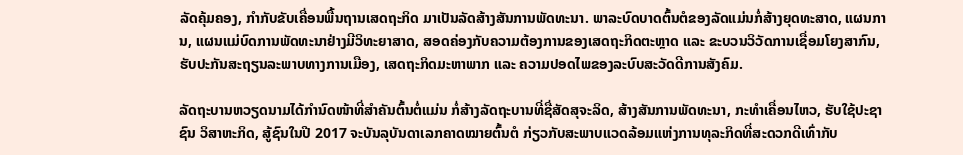ລັດຄຸ້ມຄອງ, ກຳກັບຂັບເຄື່ອນພື້ນຖານເສດຖະກິດ ມາເປັນລັດສ້າງສັນການພັດທະນາ. ພາລະບົດບາດຕົ້ນຕໍຂອງລັດແມ່ນກໍ່ສ້າງຍຸດທະສາດ, ແຜນການ, ແຜນແມ່ບົດການພັດທະນາຢ່າງມີວິທະຍາສາດ, ສອດຄ່ອງກັບຄວາມຕ້ອງການຂອງເສດຖະກິດຕະຫຼາດ ແລະ ຂະບວນວິວັດການເຊື່ອມໂຍງສາກົນ, ຮັບປະກັນສະຖຽນລະພາບທາງການເມືອງ, ເສດຖະກິດມະຫາພາກ ແລະ ຄວາມປອດໄພຂອງລະບົບສະວັດດີການສັງຄົມ.

ລັດຖະບານຫວຽດນາມໄດ້ກຳນົດໜ້າທີ່ສຳຄັນຕົ້ນຕໍ່ແມ່ນ ກໍ່ສ້າງລັດຖະບານທີ່ຊື່ສັດສຸຈະລິດ, ສ້າງສັນການພັດທະນາ, ກະທຳເຄື່ອນໄຫວ, ຮັບໃຊ້ປະຊາຊົນ ວິສາຫະກິດ, ສູ້ຊົນໃນປີ 2017 ຈະບັນລຸບັນດາເລກຄາດໝາຍຕົ້ນຕໍ ກ່ຽວກັບສະພາບແວດລ້ອມແຫ່ງການທຸລະກິດທີ່ສະດວກດີເທົ່າກັບ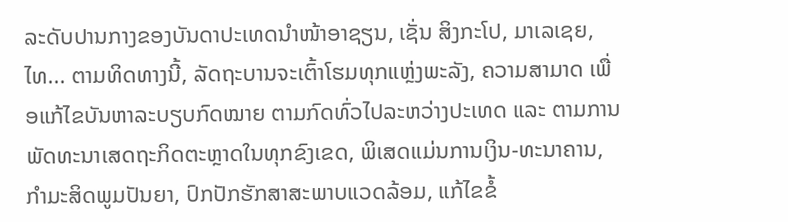ລະດັບປານກາງຂອງບັນດາປະເທດນຳໜ້າອາຊຽນ, ເຊັ່ນ ສິງກະໂປ, ມາເລເຊຍ, ໄທ... ຕາມທິດທາງນີ້, ລັດຖະບານຈະເຕົ້າໂຮມທຸກແຫຼ່ງພະລັງ, ຄວາມສາມາດ ເພື່ອແກ້ໄຂບັນຫາລະບຽບກົດໝາຍ ຕາມກົດທົ່ວໄປລະຫວ່າງປະເທດ ແລະ ຕາມການພັດທະນາເສດຖະກິດຕະຫຼາດໃນທຸກຂົງເຂດ, ພິເສດແມ່ນການເງິນ-ທະນາຄານ, ກຳມະສິດພູມປັນຍາ, ປົກປັກຮັກສາສະພາບແວດລ້ອມ, ແກ້ໄຂຂໍ້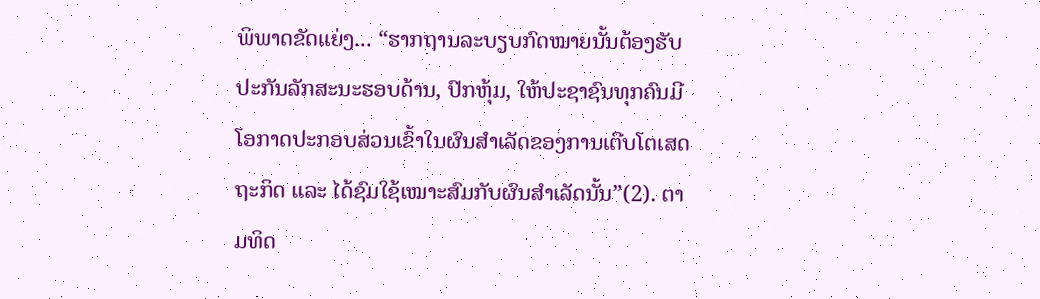ພິພາດຂັດແຍ່ງ... “ຮາກຖານລະບຽບກົດໝາຍນັ້ນຕ້ອງຮັບປະກັນລັກສະນະຮອບດ້ານ, ປົກຫຸ້ມ, ໃຫ້ປະຊາຊົນທຸກຄົນມີໂອກາດປະກອບສ່ວນເຂົ້າໃນຜົນສຳເລັດຂອງການເຕີບໂຕເສດຖະກິດ ແລະ ໄດ້ຊົມໃຊ້ເໝາະສົມກັບຜົນສຳເລັດນັ້ນ”(2). ຕາມທິດ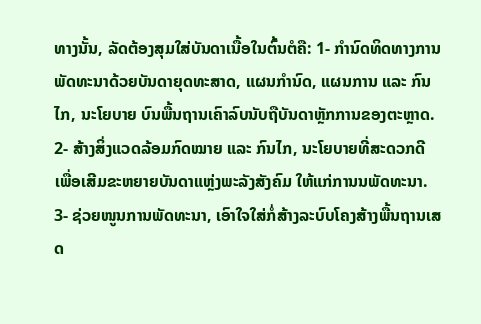ທາງນັ້ນ, ລັດຕ້ອງສຸມໃສ່ບັນດາເນື້ອໃນຕົ້ນຕໍຄື: 1- ກຳນົດທິດທາງການພັດທະນາດ້ວຍບັນດາຍຸດທະສາດ, ແຜນກຳນົດ, ແຜນການ ແລະ ກົນໄກ, ນະໂຍບາຍ ບົນພື້ນຖານເຄົາລົບນັບຖືບັນດາຫຼັກການຂອງຕະຫຼາດ. 2- ສ້າງສິ່ງແວດລ້ອມກົດໝາຍ ແລະ ກົນໄກ, ນະໂຍບາຍທີ່ສະດວກດີ ເພື່ອເສີມຂະຫຍາຍບັນດາແຫຼ່ງພະລັງສັງຄົມ ໃຫ້ແກ່ການນພັດທະນາ. 3- ຊ່ວຍໜູນການພັດທະນາ, ເອົາໃຈໃສ່ກໍ່ສ້າງລະບົບໂຄງສ້າງພື້ນຖານເສດ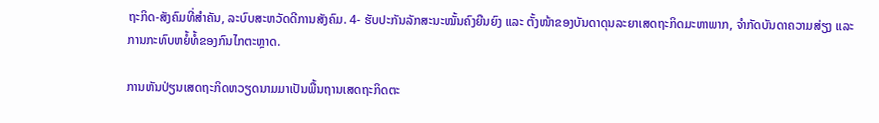ຖະກິດ-ສັງຄົມທີ່ສຳຄັນ, ລະບົບສະຫວັດດີການສັງຄົມ. 4- ຮັບປະກັນລັກສະນະໝັ້ນຄົງຍືນຍົງ ແລະ ຕັ້ງໜ້າຂອງບັນດາດຸນລະຍາເສດຖະກິດມະຫາພາກ, ຈຳກັດບັນດາຄວາມສ່ຽງ ແລະ ການກະທົບຫຍໍ້ທໍ້ຂອງກົນໄກຕະຫຼາດ.

ການຫັນປ່ຽນເສດຖະກິດຫວຽດນາມມາເປັນພື້ນຖານເສດຖະກິດຕະ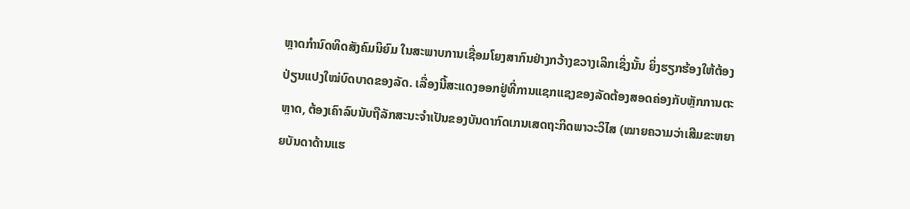ຫຼາດກຳນົດທິດສັງຄົມນິຍົມ ໃນສະພາບການເຊື່ອມໂຍງສາກົນຢ່າງກວ້າງຂວາງເລິກເຊິ່ງນັ້ນ ຍິ່ງຮຽກຮ້ອງໃຫ້ຕ້ອງປ່ຽນແປງໃໝ່ບົດບາດຂອງລັດ. ເລື່ອງນີ້ສະແດງອອກຢູ່ທີ່ການແຊກແຊງຂອງລັດຕ້ອງສອດຄ່ອງກັບຫຼັກການຕະຫຼາດ, ຕ້ອງເຄົາລົບນັບຖືລັກສະນະຈຳເປັນຂອງບັນດາກົດເກນເສດຖະກິດພາວະວິໄສ (ໝາຍຄວາມວ່າເສີມຂະຫຍາຍບັນດາດ້ານແຮ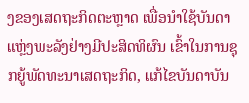ງຂອງເສດຖະກິດຕະຫຼາດ ເພື່ອນຳໃຊ້ບັນດາແຫຼ່ງພະລັງຢ່າງມີປະສິດທິຜົນ ເຂົ້າໃນການຊຸກຍູ້ພັດທະນາເສດຖະກິດ, ແກ້ໄຂບັນດາບັນ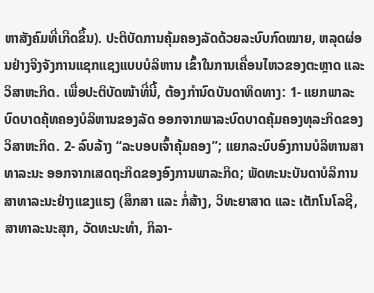ຫາສັງຄົມທີ່ເກີດຂຶ້ນ). ປະຕິບັດການຄຸ້ມຄອງລັດດ້ວຍລະບົບກົດໝາຍ, ຫລຸດຜ່ອນຢ່າງຈິງຈັງການແຊກແຊງແບບບໍລິຫານ ເຂົ້າໃນການເຄື່ອນໄຫວຂອງຕະຫຼາດ ແລະ ວິສາຫະກິດ. ເພື່ອປະຕິບັດໜ້າທີ່ນີ້, ຕ້ອງກຳນົດບັນດາທິດທາງ: 1- ແຍກພາລະບົດບາດຄຸ້ທຄອງບໍລິຫານຂອງລັດ ອອກຈາກພາລະບົດບາດຄຸ້ມຄອງທຸລະກິດຂອງວິສາຫະກິດ. 2- ລົບລ້າງ “ລະບອບເຈົ້າຄຸ້ມຄອງ”; ແຍກລະບົບອົງການບໍລິຫານສາທາລະນະ ອອກຈາກເສດຖະກິດຂອງອົງການພາລະກິດ; ພັດທະນະບັນດາບໍລິການສາທາລະນະຢ່າງແຂງແຮງ (ສຶກສາ ແລະ ກໍ່ສ້າງ, ວິທະຍາສາດ ແລະ ເຕັກໂນໂລຊີ, ສາທາລະນະສຸກ, ວັດທະນະທຳ, ກິລາ-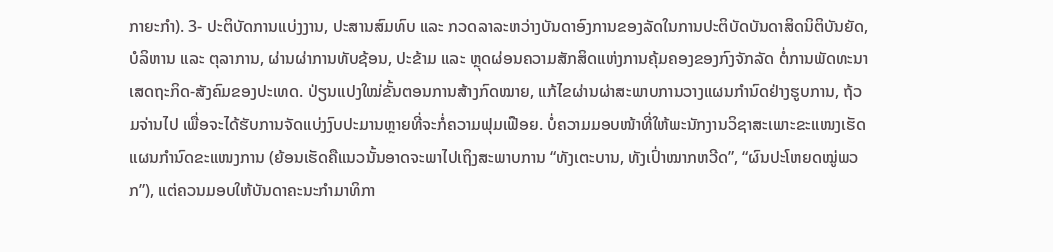ກາຍະກຳ). 3- ປະຕິບັດການແບ່ງງານ, ປະສານສົມທົບ ແລະ ກວດລາລະຫວ່າງບັນດາອົງການຂອງລັດໃນການປະຕິບັດບັນດາສິດນິຕິບັນຍັດ, ບໍລິຫານ ແລະ ຕຸລາການ, ຜ່ານຜ່າການທັບຊ້ອນ, ປະຂ້າມ ແລະ ຫຼຸດຜ່ອນຄວາມສັກສິດແຫ່ງການຄຸ້ມຄອງຂອງກົງຈັກລັດ ຕໍ່ການພັດທະນາເສດຖະກິດ-ສັງຄົມຂອງປະເທດ. ປ່ຽນແປງໃໝ່ຂັ້ນຕອນການສ້າງກົດໝາຍ, ແກ້ໄຂຜ່ານຜ່າສະພາບການວາງແຜນກຳນົດຢ່າງຮູບການ, ຖ້ວມຈ່ານໄປ ເພື່ອຈະໄດ້ຮັບການຈັດແບ່ງງົບປະມານຫຼາຍທີ່ຈະກໍ່ຄວາມຟຸມເຟືອຍ. ບໍ່ຄວາມມອບໜ້າທີ່ໃຫ້ພະນັກງານວິຊາສະເພາະຂະແໜງເຮັດແຜນກຳນົດຂະແໜງການ (ຍ້ອນເຮັດຄືແນວນັ້ນອາດຈະພາໄປເຖິງສະພາບການ “ທັງເຕະບານ, ທັງເປົ່າໝາກຫວີດ”, “ຜົນປະໂຫຍດໝູ່ພວກ”), ແຕ່ຄວນມອບໃຫ້ບັນດາຄະນະກຳມາທິກາ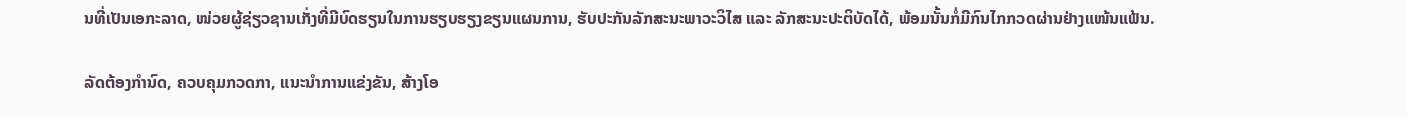ນທີ່ເປັນເອກະລາດ, ໜ່ວຍຜູ້ຊ່ຽວຊານເກັ່ງທີ່ມີບົດຮຽນໃນການຮຽບຮຽງຂຽນແຜນການ, ຮັບປະກັນລັກສະນະພາວະວິໄສ ແລະ ລັກສະນະປະຕິບັດໄດ້, ພ້ອມນັ້ນກໍ່ມີກົນໄກກວດຜ່ານຢ່າງແໜ້ນແຟ້ນ.

ລັດຕ້ອງກຳນົດ, ຄວບຄຸມກວດກາ, ແນະນຳການແຂ່ງຂັນ, ສ້າງໂອ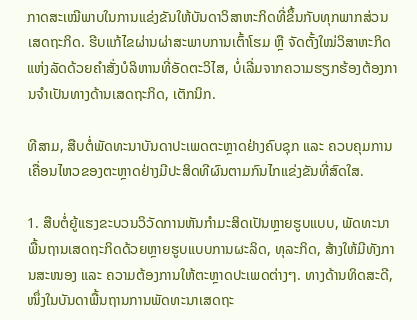ກາດສະເໝີພາບໃນການແຂ່ງຂັນໃຫ້ບັນດາວິສາຫະກິດທີ່ຂຶ້ນກັບທຸກພາກສ່ວນເສດຖະກິດ. ຮີບແກ້ໄຂຜ່ານຜ່າສະພາບການເຕົ້າໂຮມ ຫຼື ຈັດຕັ້ງໃໝ່ວິສາຫະກິດແຫ່ງລັດດ້ວຍຄຳສັ່ງບໍລິຫານທີ່ອັດຕະວິໄສ, ບໍ່ເລີ່ມຈາກຄວາມຮຽກຮ້ອງຕ້ອງການຈຳເປັນທາງດ້ານເສດຖະກິດ, ເຕັກນິກ.

ທີສາມ, ສືບຕໍ່ພັດທະນາບັນດາປະເພດຕະຫຼາດຢ່າງຄົບຊຸກ ແລະ ຄວບຄຸມການເຄື່ອນໄຫວຂອງຕະຫຼາດຢ່າງມີປະສິດທີຜົນຕາມກົນໄກແຂ່ງຂັນທີ່ສົດໃສ.

1. ສືບຕໍ່ຍູ້ແຮງຂະບວນວິວັດການຫັນກຳມະສິດເປັນຫຼາຍຮູບແບບ, ພັດທະນາພື້ນຖານເສດຖະກິດດ້ວຍຫຼາຍຮູບແບບການຜະລິດ, ທຸລະກິດ, ສ້າງໃຫ້ມີທັງການສະໜອງ ແລະ ຄວາມຕ້ອງການໃຫ້ຕະຫຼາດປະເພດຕ່າງໆ. ທາງດ້ານທິດສະດີ, ໜຶ່ງໃນບັນດາພື້ນຖານການພັດທະນາເສດຖະ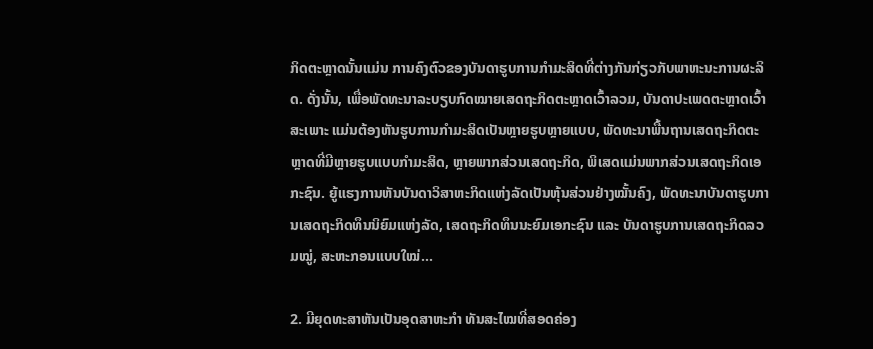ກິດຕະຫຼາດນັ້ນແມ່ນ ການຄົງຕົວຂອງບັນດາຮູບການກຳມະສິດທີ່ຕ່າງກັນກ່ຽວກັບພາຫະນະການຜະລິດ. ດັ່ງນັ້ນ, ເພື່ອພັດທະນາລະບຽບກົດໝາຍເສດຖະກິດຕະຫຼາດເວົ້າລວມ, ບັນດາປະເພດຕະຫຼາດເວົ້າສະເພາະ ແມ່ນຕ້ອງຫັນຮູບການກຳມະສິດເປັນຫຼາຍຮູບຫຼາຍແບບ, ພັດທະນາພື້ນຖານເສດຖະກິດຕະຫຼາດທີ່ມີຫຼາຍຮູບແບບກຳມະສິດ, ຫຼາຍພາກສ່ວນເສດຖະກິດ, ພິເສດແມ່ນພາກສ່ວນເສດຖະກິດເອກະຊົນ. ຍູ້ແຮງການຫັນບັນດາວິສາຫະກິດແຫ່ງລັດເປັນຫຸ້ນສ່ວນຢ່າງໝັ້ນຄົງ, ພັດທະນາບັນດາຮູບການເສດຖະກິດທຶນນິຍົມແຫ່ງລັດ, ເສດຖະກິດທຶນນະຍົມເອກະຊົນ ແລະ ບັນດາຮູບການເສດຖະກິດລວມໝູ່, ສະຫະກອນແບບໃໝ່...

2. ມີຍຸດທະສາຫັນເປັນອຸດສາຫະກຳ ທັນສະໄໝທີ່ສອດຄ່ອງ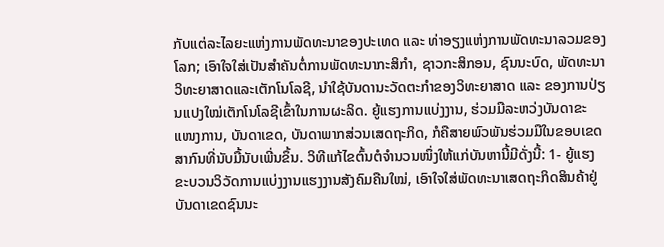ກັບແຕ່ລະໄລຍະແຫ່ງການພັດທະນາຂອງປະເທດ ແລະ ທ່າອຽງແຫ່ງການພັດທະນາລວມຂອງໂລກ; ເອົາໃຈໃສ່ເປັນສຳຄັນຕໍ່ການພັດທະນາກະສິກຳ, ຊາວກະສິກອນ, ຊົນນະບົດ, ພັດທະນາວິທະຍາສາດແລະເຕັກໂນໂລຊີ, ນຳໃຊ້ບັນດານະວັດຕະກຳຂອງວິທະຍາສາດ ແລະ ຂອງການປ່ຽນແປງໃໝ່ເຕັກໂນໂລຊີເຂົ້າໃນການຜະລິດ. ຍູ້ແຮງການແບ່ງງານ, ຮ່ວມມືລະຫວ່ງບັນດາຂະແໜງການ, ບັນດາເຂດ, ບັນດາພາກສ່ວນເສດຖະກິດ, ກໍຄືສາຍພົວພັນຮ່ວມມືໃນຂອບເຂດສາກົນທີ່ນັບມື້ນັບເພີ່ນຂຶ້ນ. ວິທີແກ້ໄຂຕົ້ນຕໍຈຳນວນໜຶ່ງໃຫ້ແກ່ບັນຫານີ້ມີດັ່ງນີ້: 1- ຍູ້ແຮງຂະບວນວິວັດການແບ່ງງານແຮງງານສັງຄົມຄືນໃໝ່, ເອົາໃຈໃສ່ພັດທະນາເສດຖະກິດສິນຄ້າຢູ່ບັນດາເຂດຊົນນະ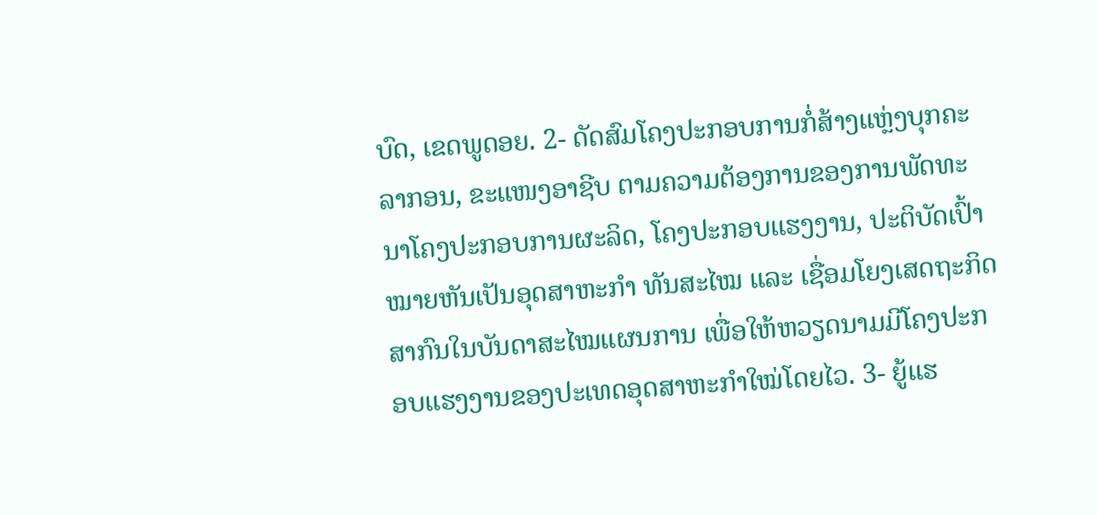ບົດ, ເຂດພູດອຍ. 2- ດັດສົມໂຄງປະກອບການກໍ່ສ້າງແຫຼ່ງບຸກຄະລາກອນ, ຂະແໜງອາຊີບ ຕາມຄວາມຕ້ອງການຂອງການພັດທະນາໂຄງປະກອບການຜະລິດ, ໂຄງປະກອບແຮງງານ, ປະຕິບັດເປົ້າໝາຍຫັນເປັນອຸດສາຫະກຳ ທັນສະໄໝ ແລະ ເຊື່ອມໂຍງເສດຖະກິດສາກົນໃນບັນດາສະໄໝແຜນການ ເພື່ອໃຫ້ຫວຽດນາມມີໂຄງປະກອບແຮງງານຂອງປະເທດອຸດສາຫະກຳໃໝ່ໂດຍໄວ. 3- ຍູ້ແຮ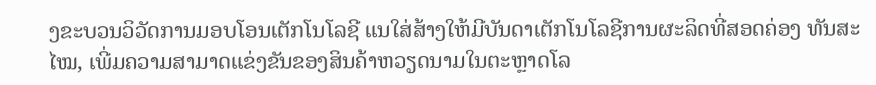ງຂະບວນວິວັດການມອບໂອນເຕັກໂນໂລຊີ ແນໃສ່ສ້າງໃຫ້ມີບັນດາເຕັກໂນໂລຊີການຜະລິດທີ່ສອດຄ່ອງ ທັນສະໄໝ, ເພີ່ມຄວາມສາມາດແຂ່ງຂັນຂອງສິນຄ້າຫວຽດນາມໃນຕະຫຼາດໂລ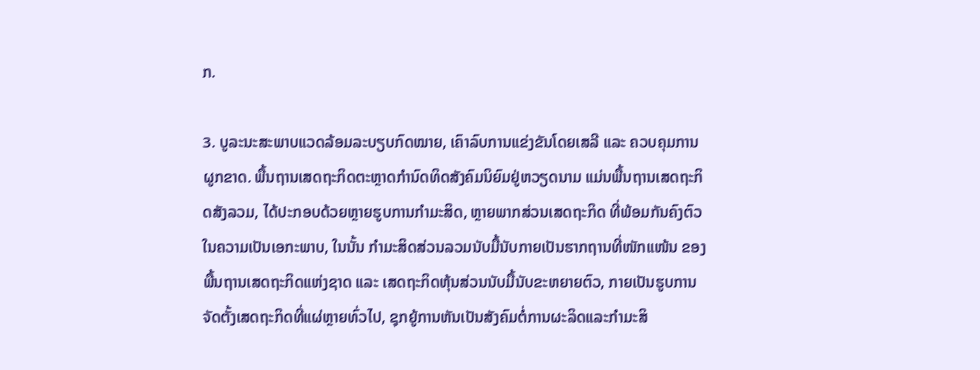ກ.

3. ບູລະນະສະພາບແວດລ້ອມລະບຽບກົດໝາຍ, ເຄົາລົບການແຂ່ງຂັນໂດຍເສລີ ແລະ ຄວບຄຸມການຜູກຂາດ. ພື້ນຖານເສດຖະກິດຕະຫຼາດກຳນົດທິດສັງຄົມນິຍົມຢູ່ຫວຽດນາມ ແມ່ນພື້ນຖານເສດຖະກິດສັງລວມ, ໄດ້ປະກອບດ້ວຍຫຼາຍຮູບການກຳມະສິດ, ຫຼາຍພາກສ່ວນເສດຖະກິດ ທີ່ພ້ອມກັນຄົງຕົວໃນຄວາມເປັນເອກະພາບ, ໃນນັ້ນ ກຳມະສິດສ່ວນລວມນັບມື້ນັບກາຍເປັນຮາກຖານທີ່ໜັກແໜ້ນ ຂອງພື້ນຖານເສດຖະກິດແຫ່ງຊາດ ແລະ ເສດຖະກິດຫຸ້ນສ່ວນນັບມື້ນັບຂະຫຍາຍຕົວ, ກາຍເປັນຮູບການຈັດຕັ້ງເສດຖະກິດທີ່ແຜ່ຫຼາຍທົ່ວໄປ, ຊຸກຍູ້ການຫັນເປັນສັງຄົມຕໍ່ການຜະລິດແລະກຳມະສິ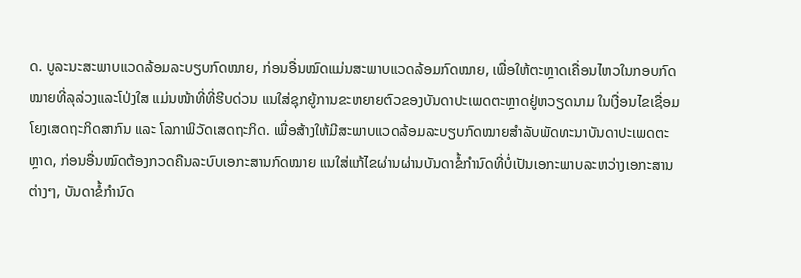ດ. ບູລະນະສະພາບແວດລ້ອມລະບຽບກົດໝາຍ, ກ່ອນອື່ນໝົດແມ່ນສະພາບແວດລ້ອມກົດໝາຍ, ເພື່ອໃຫ້ຕະຫຼາດເຄື່ອນໄຫວໃນກອບກົດໝາຍທີ່ລຸລ່ວງແລະໂປ່ງໃສ ແມ່ນໜ້າທີ່ທີ່ຮີບດ່ວນ ແນໃສ່ຊຸກຍູ້ການຂະຫຍາຍຕົວຂອງບັນດາປະເພດຕະຫຼາດຢູ່ຫວຽດນາມ ໃນເງື່ອນໄຂເຊື່ອມໂຍງເສດຖະກິດສາກົນ ແລະ ໂລກາພິວັດເສດຖະກິດ. ເພື່ອສ້າງໃຫ້ມີສະພາບແວດລ້ອມລະບຽບກົດໝາຍສຳລັບພັດທະນາບັນດາປະເພດຕະຫຼາດ, ກ່ອນອື່ນໝົດຕ້ອງກວດຄືນລະບົບເອກະສານກົດໝາຍ ແນໃສ່ແກ້ໄຂຜ່ານຜ່ານບັນດາຂໍ້ກຳນົດທີ່ບໍ່ເປັນເອກະພາບລະຫວ່າງເອກະສານຕ່າງໆ, ບັນດາຂໍ້ກຳນົດ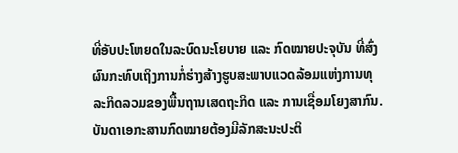ທີ່ອັບປະໂຫຍດໃນລະບົດນະໂຍບາຍ ແລະ ກົດໝາຍປະຈຸບັນ ທີ່ສົ່ງຜົນກະທົບເຖິງການກໍ່ຮ່າງສ້າງຮູບສະພາບແວດລ້ອມແຫ່ງການທຸລະກິດລວມຂອງພື້ນຖານເສດຖະກິດ ແລະ ການເຊື່ອມໂຍງສາກົນ. ບັນດາເອກະສານກົດໝາຍຕ້ອງມີລັກສະນະປະຕິ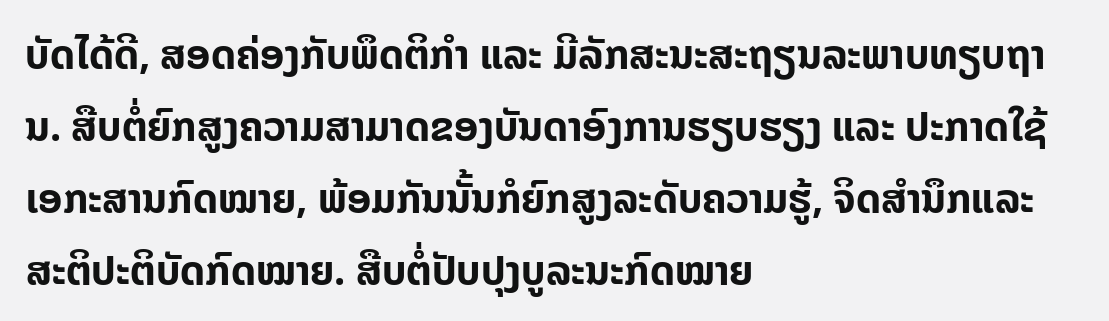ບັດໄດ້ດີ, ສອດຄ່ອງກັບພຶດຕິກຳ ແລະ ມີລັກສະນະສະຖຽນລະພາບທຽບຖານ. ສືບຕໍ່ຍົກສູງຄວາມສາມາດຂອງບັນດາອົງການຮຽບຮຽງ ແລະ ປະກາດໃຊ້ເອກະສານກົດໝາຍ, ພ້ອມກັນນັ້ນກໍຍົກສູງລະດັບຄວາມຮູ້, ຈິດສຳນຶກແລະສະຕິປະຕິບັດກົດໝາຍ. ສືບຕໍ່ປັບປຸງບູລະນະກົດໝາຍ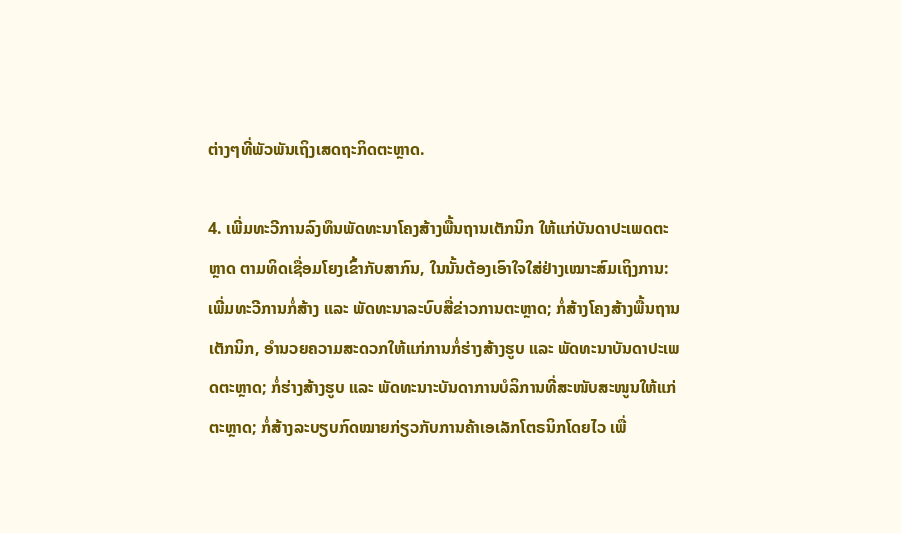ຕ່າງໆທີ່ພັວພັນເຖິງເສດຖະກິດຕະຫຼາດ.

4. ເພີ່ມທະວີການລົງທຶນພັດທະນາໂຄງສ້າງພື້ນຖານເຕັກນິກ ໃຫ້ແກ່ບັນດາປະເພດຕະຫຼາດ ຕາມທິດເຊື່ອມໂຍງເຂົ້າກັບສາກົນ, ໃນນັ້ນຕ້ອງເອົາໃຈໃສ່ຢ່າງເໝາະສົມເຖິງການ: ເພີ່ມທະວີການກໍ່ສ້າງ ແລະ ພັດທະນາລະບົບສື່ຂ່າວການຕະຫຼາດ; ກໍ່ສ້າງໂຄງສ້າງພື້ນຖານເຕັກນິກ, ອຳນວຍຄວາມສະດວກໃຫ້ແກ່ການກໍ່ຮ່າງສ້າງຮູບ ແລະ ພັດທະນາບັນດາປະເພດຕະຫຼາດ; ກໍ່ຮ່າງສ້າງຮູບ ແລະ ພັດທະນາະບັນດາການບໍລິການທີ່ສະໜັບສະໜູນໃຫ້ແກ່ຕະຫຼາດ; ກໍ່ສ້າງລະບຽບກົດໝາຍກ່ຽວກັບການຄ້າເອເລັກໂຕຣນິກໂດຍໄວ ເພື່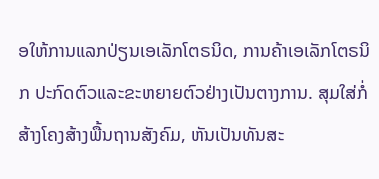ອໃຫ້ການແລກປ່ຽນເອເລັກໂຕຣນິດ, ການຄ້າເອເລັກໂຕຣນິກ ປະກົດຕົວແລະຂະຫຍາຍຕົວຢ່າງເປັນຕາງການ. ສຸມໃສ່ກໍ່ສ້າງໂຄງສ້າງພື້ນຖານສັງຄົມ, ຫັນເປັນທັນສະ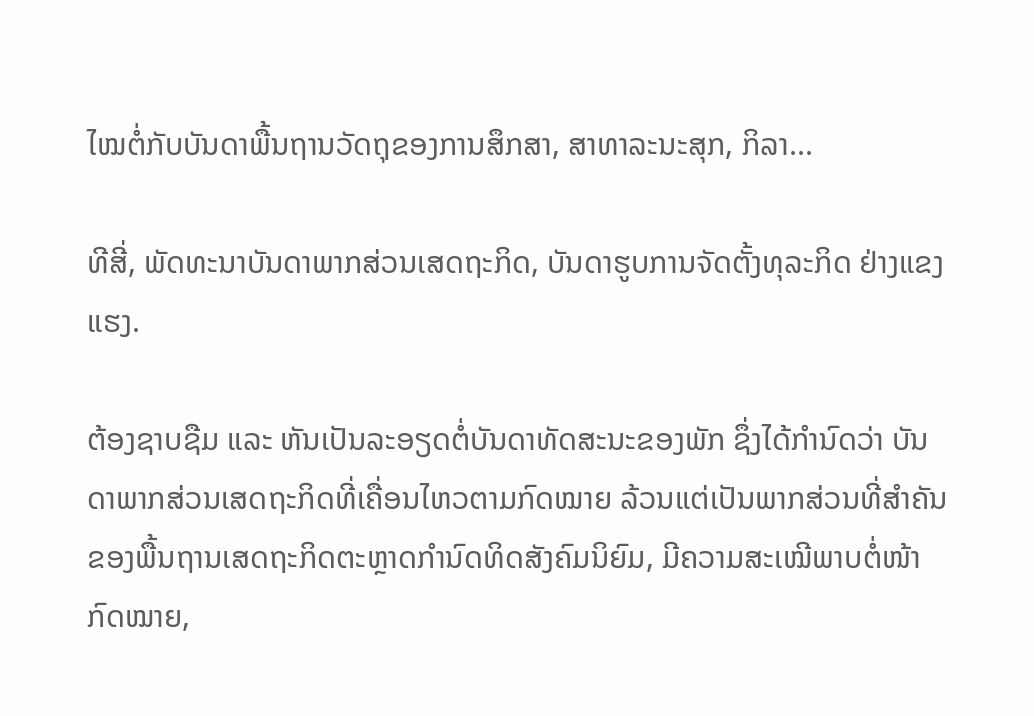ໄໝຕໍ່ກັບບັນດາພື້ນຖານວັດຖຸຂອງການສຶກສາ, ສາທາລະນະສຸກ, ກິລາ...

ທີສີ່, ພັດທະນາບັນດາພາກສ່ວນເສດຖະກິດ, ບັນດາຮູບການຈັດຕັ້ງທຸລະກິດ ຢ່າງແຂງແຮງ.

ຕ້ອງຊາບຊືມ ແລະ ຫັນເປັນລະອຽດຕໍ່ບັນດາທັດສະນະຂອງພັກ ຊຶ່ງໄດ້ກຳນົດວ່າ ບັນດາພາກສ່ວນເສດຖະກິດທີ່ເຄື່ອນໄຫວຕາມກົດໝາຍ ລ້ວນແຕ່ເປັນພາກສ່ວນທີ່ສຳຄັນຂອງພື້ນຖານເສດຖະກິດຕະຫຼາດກຳນົດທິດສັງຄົມນິຍົມ, ມີຄວາມສະເໝີພາບຕໍ່ໜ້າກົດໝາຍ,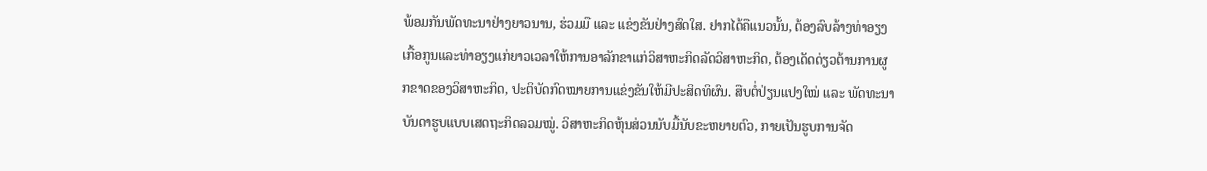ພ້ອມກັນພັດທະນາຢ່າງຍາວນານ, ຮ່ວມມື ແລະ ແຂ່ງຂັນຢ່າງສົດໃສ. ຢາກໄດ້ຄືແນວນັ້ນ, ຕ້ອງລົບລ້າງທ່າອຽງເກື້ອກູນແລະທ່າອຽງແກ່ຍາວເວລາໃຫ້ການອາລັກຂາແກ່ວິສາຫະກິດລັດວິສາຫະກິດ, ຕ້ອງເດັດດ່ຽວຕ້ານການຜູກຂາດຂອງວິສາຫະກິດ, ປະຕິບັດກົດໝາຍການແຂ່ງຂັນໃຫ້ມີປະສິດທິຜົນ. ສືບຕໍ່ປ່ຽນແປງໃໝ່ ແລະ ພັດທະນາບັນດາຮູບແບບເສດຖະກິດລວມໝູ່. ວິສາຫະກິດຫຸ້ນສ່ວນນັບມື້ນັບຂະຫຍາຍຕົວ, ກາຍເປັນຮູບການຈັດ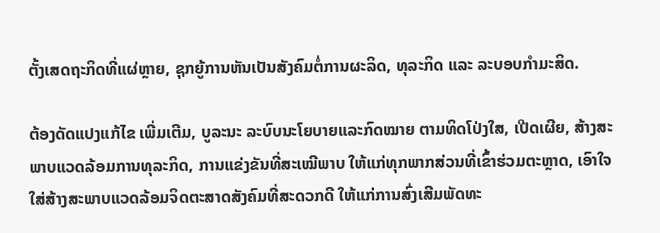ຕັ້ງເສດຖະກິດທີ່ແຜ່ຫຼາຍ, ຊຸກຍູ້ການຫັນເປັນສັງຄົມຕໍ່ການຜະລິດ, ທຸລະກິດ ແລະ ລະບອບກຳມະສິດ.

ຕ້ອງດັດແປງແກ້ໄຂ ເພີ່ມເຕີມ, ບູລະນະ ລະບົບນະໂຍບາຍແລະກົດໝາຍ ຕາມທິດໂປ່ງໃສ, ເປີດເຜີຍ, ສ້າງສະພາບແວດລ້ອມການທຸລະກິດ, ການແຂ່ງຂັນທີ່ສະເໝີພາບ ໃຫ້ແກ່ທຸກພາກສ່ວນທີ່ເຂົ້າຮ່ວມຕະຫຼາດ, ເອົາໃຈໃສ່ສ້າງສະພາບແວດລ້ອມຈິດຕະສາດສັງຄົມທີ່ສະດວກດີ ໃຫ້ແກ່ການສົ່ງເສີມພັດທະ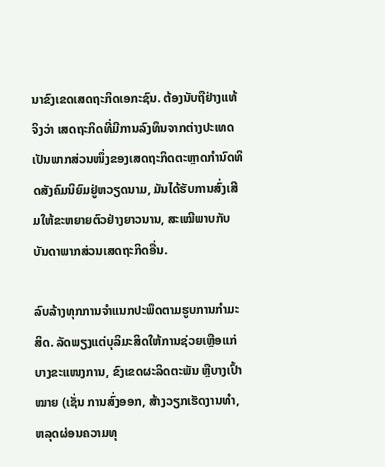ນາຂົງເຂດເສດຖະກິດເອກະຊົນ. ຕ້ອງນັບຖືຢ່າງແທ້ຈິງວ່າ ເສດຖະກິດທີ່ມີການລົງທຶນຈາກຕ່າງປະເທດເປັນພາກສ່ວນໜຶ່ງຂອງເສດຖະກິດຕະຫຼາດກຳນົດທິດສັງຄົມນິຍົມຢູ່ຫວຽດນາມ, ມັນໄດ້ຮັບການສົ່ງເສີມໃຫ້ຂະຫຍາຍຕົວຢ່າງຍາວນານ, ສະເໝີພາບກັບບັນດາພາກສ່ວນເສດຖະກິດອື່ນ.

ລົບລ້າງທຸກການຈຳແນກປະພຶດຕາມຮູບການກຳມະສິດ. ລັດພຽງແຕ່ບຸລິມະສິດໃຫ້ການຊ່ວຍເຫຼືອແກ່ບາງຂະແໜງການ, ຂົງເຂດຜະລິດຕະພັນ ຫຼືບາງເປົ້າໝາຍ (ເຊັ່ນ ການສົ່ງອອກ, ສ້າງວຽກເຮັດງານທຳ, ຫລຸດຜ່ອນຄວາມທຸ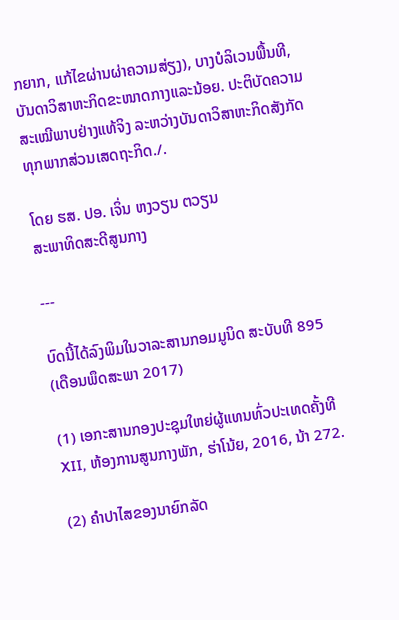ກຍາກ, ແກ້ໄຂຜ່ານຜ່າຄວາມສ່ຽງ), ບາງບໍລິເວນພື້ນທີ, ບັນດາວິສາຫະກິດຂະໜາດກາງແລະນ້ອຍ. ປະຕິບັດຄວາມສະເໝີພາບຢ່າງແທ້ຈິງ ລະຫວ່າງບັນດາວິສາຫະກິດສັງກັດທຸກພາກສ່ວນເສດຖະກິດ./.

ໂດຍ ຮສ. ປອ. ເຈິ່ນ ຫງວຽນ ຕວຽນ
ສະພາທິດສະດີສູນກາງ

---

ບົດນີ້ໄດ້ລົງພິມໃນວາລະສານກອມມູນິດ ສະບັບທີ 895 (ເດືອນພຶດສະພາ 2017)

(1) ເອກະສານກອງປະຊຸມໃຫຍ່ຜູ້ແທນທົ່ວປະເທດຄັ້ງທີ XII, ຫ້ອງການສູນກາງພັກ, ຮ່າໂນ້ຍ, 2016, ນ້າ 272.

(2) ຄຳປາໄສຂອງນາຍົກລັດ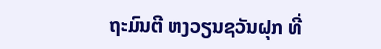ຖະມົນຕີ ຫງວຽນຊວັນຝຸກ ທີ່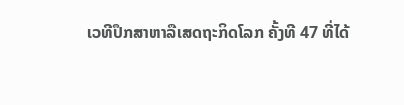ເວທີປຶກສາຫາລືເສດຖະກິດໂລກ ຄັ້ງທີ 47 ທີ່ໄດ້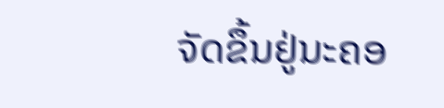ຈັດຂຶ້ນຢູ່ນະຄອ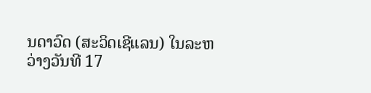ນດາວົດ (ສະວິດເຊີແລນ) ໃນລະຫວ່າງວັນທີ 17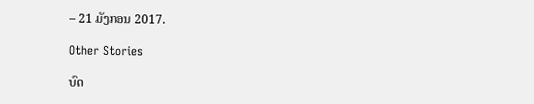– 21 ມັງກອນ 2017.

Other Stories

ບົດ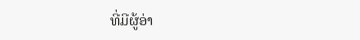ທີ່ມີຜູ້ອ່າ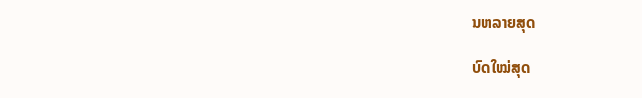ນຫລາຍສຸດ

ບົດໃໝ່ສຸດ